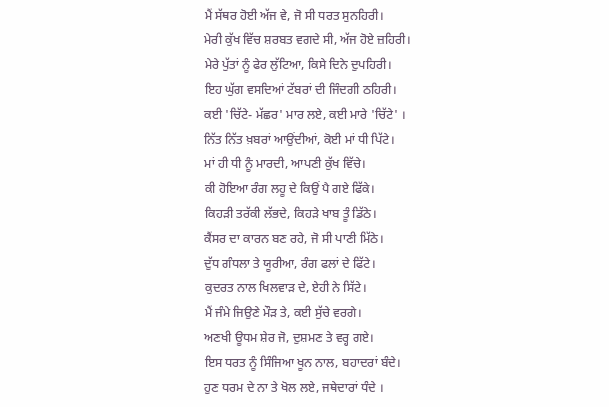ਮੈਂ ਸੱਥਰ ਹੋਈ ਅੱਜ ਵੇ, ਜੋ ਸੀ ਧਰਤ ਸੁਨਹਿਰੀ।
ਮੇਰੀ ਕੁੱਖ ਵਿੱਚ ਸ਼ਰਬਤ ਵਗਦੇ ਸੀ, ਅੱਜ ਹੋਏ ਜ਼ਹਿਰੀ।
ਮੇਰੇ ਪੁੱਤਾਂ ਨੂੰ ਫੇਰ ਲੁੱਟਿਆ, ਕਿਸੇ ਦਿਨੇ ਦੁਪਹਿਰੀ।
ਇਹ ਘੁੱਗ ਵਸਦਿਆਂ ਟੱਬਰਾਂ ਦੀ ਜਿੰਦਗੀ ਠਹਿਰੀ।
ਕਈ 'ਚਿੱਟੇ- ਮੱਛਰ' ਮਾਰ ਲਏ, ਕਈ ਮਾਰੇ 'ਚਿੱਟੇ' ।
ਨਿੱਤ ਨਿੱਤ ਖ਼ਬਰਾਂ ਆਉਂਦੀਆਂ, ਕੋਈ ਮਾਂ ਧੀ ਪਿੱਟੇ।
ਮਾਂ ਹੀ ਧੀ ਨੂੰ ਮਾਰਦੀ, ਆਪਣੀ ਕੁੱਖ ਵਿੱਚੇ।
ਕੀ ਹੋਇਆ ਰੰਗ ਲਹੂ ਦੇ ਕਿਉਂ ਪੈ ਗਏ ਫਿੱਕੇ।
ਕਿਹੜੀ ਤਰੱਕੀ ਲੱਭਦੇ, ਕਿਹੜੇ ਖਾਬ ਤੂੰ ਡਿੱਠੇ।
ਕੈਂਸਰ ਦਾ ਕਾਰਨ ਬਣ ਰਹੇ, ਜੋ ਸੀ ਪਾਣੀ ਮਿੱਠੇ।
ਦੁੱਧ ਗੰਧਲਾ ਤੇ ਯੂਰੀਆ, ਰੰਗ ਫਲਾਂ ਦੇ ਫਿੱਟੇ।
ਕੁਦਰਤ ਨਾਲ ਖਿਲਵਾੜ ਦੇ, ਏਹੀ ਨੇ ਸਿੱਟੇ।
ਮੈਂ ਜੰਮੇ ਜਿਉਣੇ ਮੌੜ ਤੇ, ਕਈ ਸੁੱਚੇ ਵਰਗੇ।
ਅਣਖੀ ਊਧਮ ਸ਼ੇਰ ਜੋ, ਦੁਸ਼ਮਣ ਤੇ ਵਰ੍ਹ ਗਏ।
ਇਸ ਧਰਤ ਨੂੰ ਸਿੰਜਿਆ ਖੂਨ ਨਾਲ, ਬਹਾਦਰਾਂ ਬੰਦੇ।
ਹੁਣ ਧਰਮ ਦੇ ਨਾ ਤੇ ਖੋਲ ਲਏ, ਜਥੇਦਾਰਾਂ ਧੰਦੇ ।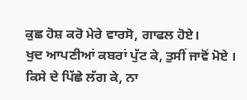ਕੁਛ ਹੋਸ਼ ਕਰੋ ਮੇਰੇ ਵਾਰਸੋ, ਗਾਫਲ ਹੋਏ।
ਖੁਦ ਆਪਣੀਆਂ ਕਬਰਾਂ ਪੁੱਟ ਕੇ, ਤੁਸੀਂ ਜਾਵੋਂ ਮੋਏ ।
ਕਿਸੇ ਦੇ ਪਿੱਛੇ ਲੱਗ ਕੇ, ਨਾ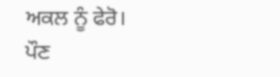ਅਕਲ ਨੂੰ ਫੇਰੋ।
ਪੌਣ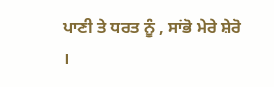ਪਾਣੀ ਤੇ ਧਰਤ ਨੂੰ , ਸਾਂਭੋ ਮੇਰੇ ਸ਼ੇਰੋ ।